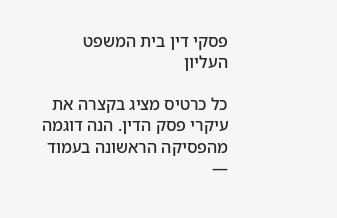פסקי דין בית המשפט העליון

כל כרטיס מציג בקצרה את עיקרי פסק הדין. הנה דוגמה מהפסיקה הראשונה בעמוד —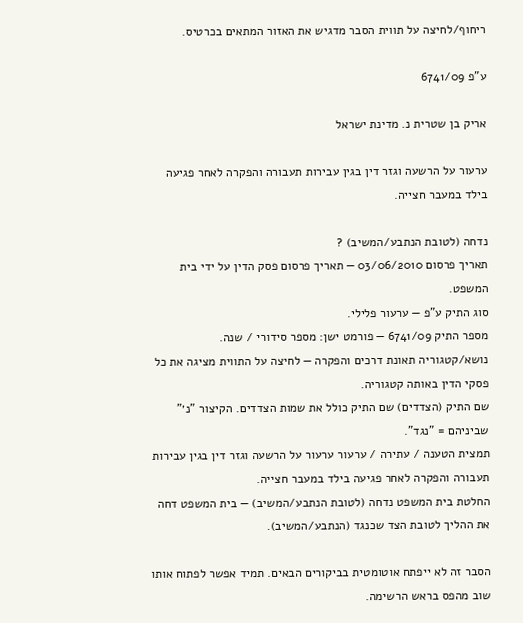ריחוף/לחיצה על תווית הסבר מדגיש את האזור המתאים בכרטיס.

ע"פ 6741/09

אריק בן שטרית נ. מדינת ישראל

ערעור על הרשעה וגזר דין בגין עבירות תעבורה והפקרה לאחר פגיעה בילד במעבר חצייה.

נדחה (לטובת הנתבע/המשיב) ?
תאריך פרסום 03/06/2010 — תאריך פרסום פסק הדין על ידי בית המשפט.
סוג התיק ע"פ — ערעור פלילי.
מספר התיק 6741/09 — פורמט ישן: מספר סידורי / שנה.
נושא/קטגוריה תאונת דרכים והפקרה — לחיצה על התווית מציגה את כל פסקי הדין באותה קטגוריה.
שם התיק (הצדדים) שם התיק כולל את שמות הצדדים. הקיצור "נ׳" שביניהם = "נגד".
תמצית הטענה / עתירה / ערעור ערעור על הרשעה וגזר דין בגין עבירות תעבורה והפקרה לאחר פגיעה בילד במעבר חצייה.
החלטת בית המשפט נדחה (לטובת הנתבע/המשיב) — בית המשפט דחה את ההליך לטובת הצד שכנגד (הנתבע/המשיב).

הסבר זה לא ייפתח אוטומטית בביקורים הבאים. תמיד אפשר לפתוח אותו שוב מהפס בראש הרשימה.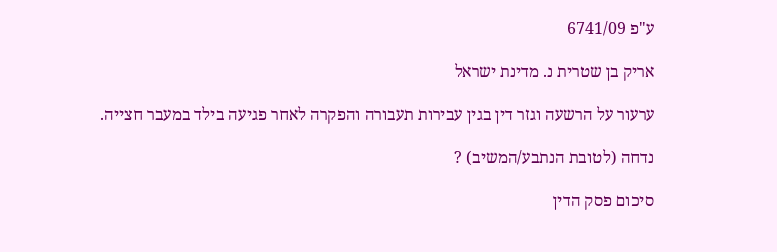ע"פ 6741/09

אריק בן שטרית נ. מדינת ישראל

ערעור על הרשעה וגזר דין בגין עבירות תעבורה והפקרה לאחר פגיעה בילד במעבר חצייה.

נדחה (לטובת הנתבע/המשיב) ?

סיכום פסק הדין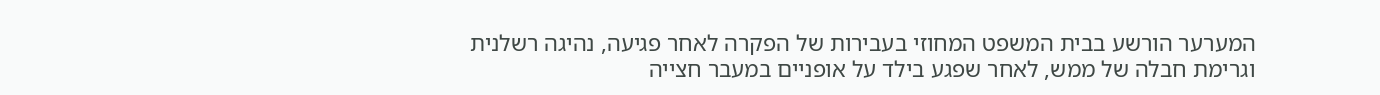המערער הורשע בבית המשפט המחוזי בעבירות של הפקרה לאחר פגיעה, נהיגה רשלנית וגרימת חבלה של ממש, לאחר שפגע בילד על אופניים במעבר חצייה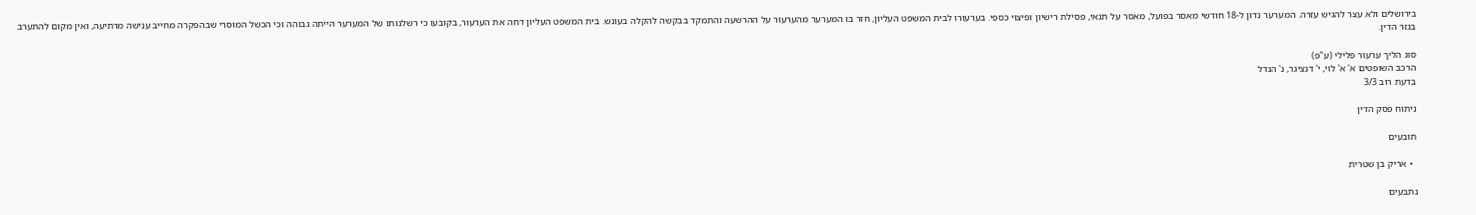בירושלים ולא עצר להגיש עזרה. המערער נדון ל-18 חודשי מאסר בפועל, מאסר על תנאי, פסילת רישיון ופיצוי כספי. בערעורו לבית המשפט העליון, חזר בו המערער מהערעור על ההרשעה והתמקד בבקשה להקלה בעונש. בית המשפט העליון דחה את הערעור, בקובעו כי רשלנותו של המערער הייתה גבוהה וכי הכשל המוסרי שבהפקרה מחייב ענישה מרתיעה, ואין מקום להתערב בגזר הדין.

סוג הליך ערעור פלילי (ע"פ)
הרכב השופטים א' א' לוי, י' דנציגר, נ' הנדל
בדעת רוב 3/3

ניתוח פסק הדין

תובעים

  • אריק בן שטרית

נתבעים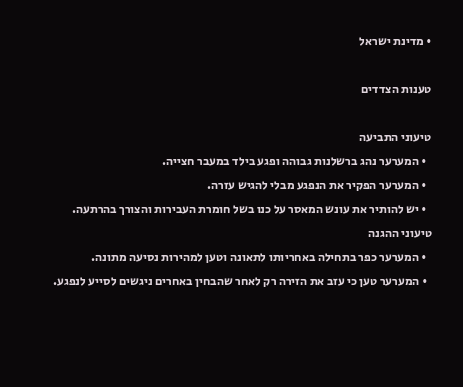• מדינת ישראל

טענות הצדדים

טיעוני התביעה
  • המערער נהג ברשלנות גבוהה ופגע בילד במעבר חצייה.
  • המערער הפקיר את הנפגע מבלי להגיש עזרה.
  • יש להותיר את עונש המאסר על כנו בשל חומרת העבירות והצורך בהרתעה.
טיעוני ההגנה
  • המערער כפר בתחילה באחריותו לתאונה וטען למהירות נסיעה מתונה.
  • המערער טען כי עזב את הזירה רק לאחר שהבחין באחרים ניגשים לסייע לנפגע.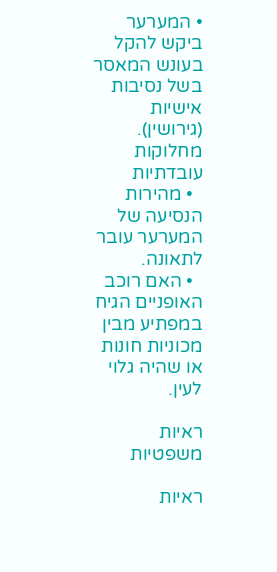• המערער ביקש להקל בעונש המאסר בשל נסיבות אישיות (גירושין).
מחלוקות עובדתיות
  • מהירות הנסיעה של המערער עובר לתאונה.
  • האם רוכב האופניים הגיח במפתיע מבין מכוניות חונות או שהיה גלוי לעין.

ראיות משפטיות

ראיות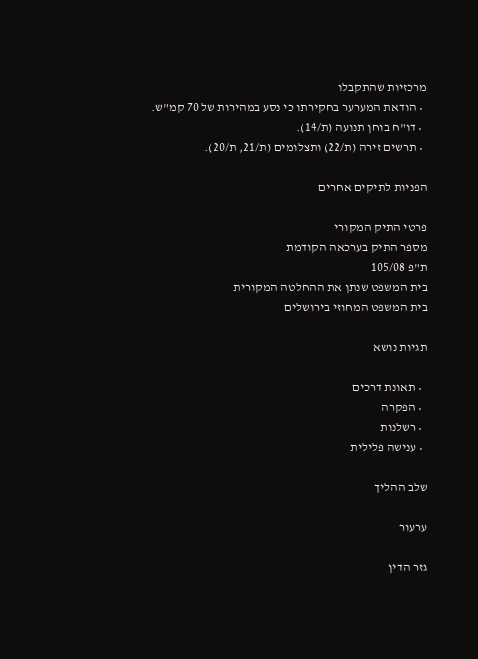מרכזיות שהתקבלו
  • הודאת המערער בחקירתו כי נסע במהירות של 70 קמ"ש.
  • דו"ח בוחן תנועה (ת/14).
  • תרשים זירה (ת/22) ותצלומים (ת/21, ת/20).

הפניות לתיקים אחרים

פרטי התיק המקורי
מספר התיק בערכאה הקודמת
ת"פ 105/08
בית המשפט שנתן את ההחלטה המקורית
בית המשפט המחוזי בירושלים

תגיות נושא

  • תאונת דרכים
  • הפקרה
  • רשלנות
  • ענישה פלילית

שלב ההליך

ערעור

גזר הדין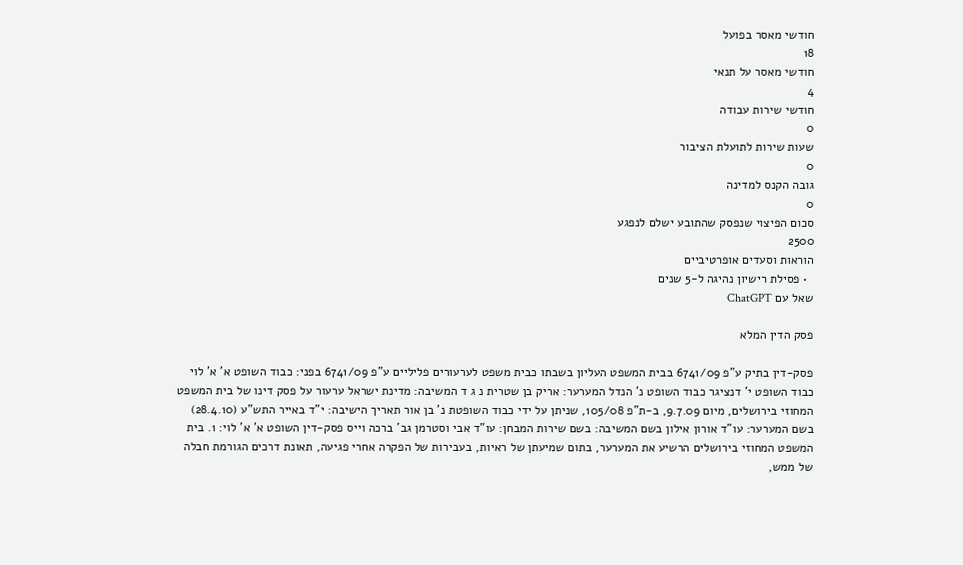חודשי מאסר בפועל
18
חודשי מאסר על תנאי
4
חודשי שירות עבודה
0
שעות שירות לתועלת הציבור
0
גובה הקנס למדינה
0
סכום הפיצוי שנפסק שהתובע ישלם לנפגע
2500
הוראות וסעדים אופרטיביים
  • פסילת רישיון נהיגה ל-5 שנים
שאל עם ChatGPT

פסק הדין המלא

פסק-דין בתיק ע"פ 6741/09 בבית המשפט העליון בשבתו כבית משפט לערעורים פליליים ע"פ 6741/09 בפני: כבוד השופט א' א' לוי כבוד השופט י' דנציגר כבוד השופט נ' הנדל המערער: אריק בן שטרית נ ג ד המשיבה: מדינת ישראל ערעור על פסק דינו של בית המשפט המחוזי בירושלים, מיום 9.7.09, ב-ת"פ 105/08, שניתן על ידי כבוד השופטת נ' בן אור תאריך הישיבה: י"ד באייר התש"ע (28.4.10) בשם המערער: עו"ד אורון אילון בשם המשיבה: בשם שירות המבחן: עו"ד אבי וסטרמן גב' ברכה וייס פסק-דין השופט א' א' לוי: 1. בית המשפט המחוזי בירושלים הרשיע את המערער, בתום שמיעתן של ראיות, בעבירות של הפקרה אחרי פגיעה, תאונת דרכים הגורמת חבלה של ממש,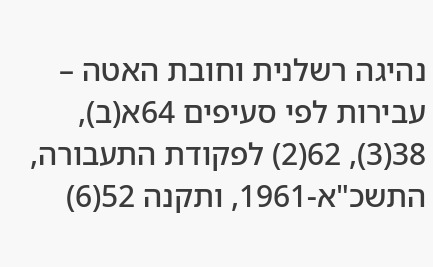נהיגה רשלנית וחובת האטה – עבירות לפי סעיפים 64א(ב), 38(3), 62(2) לפקודת התעבורה, התשכ"א-1961, ותקנה 52(6)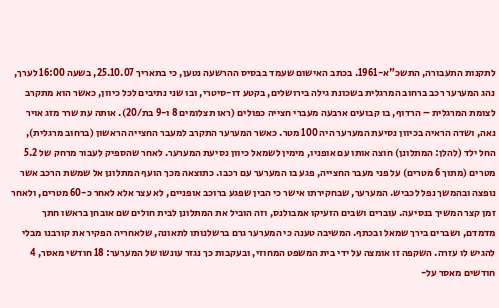לתקנות התעבורה, התשכ"א-1961. בכתב האישום שעמד בבסיס ההרשעה נטען, כי בתאריך 25.10.07, בשעה 16:00 לערך, נהג המערער רכב ברחוב המרגלית בשכונת גילה בירושלים, בקטע דו-סיטרי, ובו שני נתיבים לכל כיוון, כאשר הוא מתקרב לצומת המרגלית – הרדוף, בו קבועים ארבעה מעברי חצייה כפולים (ראו תצלומים 8 ו-9 בת/20). אותה עת שרר מזג אויר נאה, ושדה הראיה בכיוון נסיעת המערער היה 100 מטר. כאשר המערער התקרב למעבר החצייה הראשון (ברחוב מרגלית), החל ילד (להלן: המתלונן) חוצה אותו עם אופניו, מימין לשמאל כיוון נסיעת המערער. לאחר שהספיק לעבור מרחק של 5.2 מטרים (מתוך 6 מטרים) על פני מעבר החצייה, פגע בו המערער עם רכבו. כתוצאה מכך הועף המתלונן אל שמשת הרכב אשר נופצה ובהמשך נפל לכביש. המערער, שבחקירתו אישר כי הבין שפגע ברוכב אופניים, לא עצר אלא לאחר כ-60 מטרים, ולאחר זמן קצר המשיך בנסיעה. עוברים ושבים הזעיקו אמבולנס, וזה הוביל את המתלונן לבית חולים שם אובחן בראשו חתך מדמדם, ושברים בירך שמאל ובכתף. המשיבה טענה כי המערער גרם ברשלנותו לתאונה, שלאחריה הפקיר את קורבנו מבלי להגיש לו עזרה. השקפה זו אומצה על ידי בית המשפט המחוזי, ובעקבות כך נגזר עונשו של המערער: 18 חודשי מאסר, 4 חודשים מאסר על-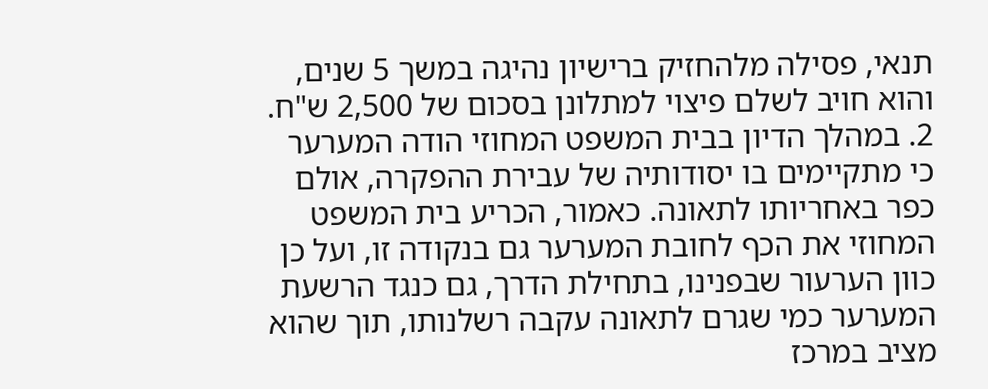תנאי, פסילה מלהחזיק ברישיון נהיגה במשך 5 שנים, והוא חויב לשלם פיצוי למתלונן בסכום של 2,500 ש"ח. 2. במהלך הדיון בבית המשפט המחוזי הודה המערער כי מתקיימים בו יסודותיה של עבירת ההפקרה, אולם כפר באחריותו לתאונה. כאמור, הכריע בית המשפט המחוזי את הכף לחובת המערער גם בנקודה זו, ועל כן כוון הערעור שבפנינו, בתחילת הדרך, גם כנגד הרשעת המערער כמי שגרם לתאונה עקבה רשלנותו, תוך שהוא מציב במרכז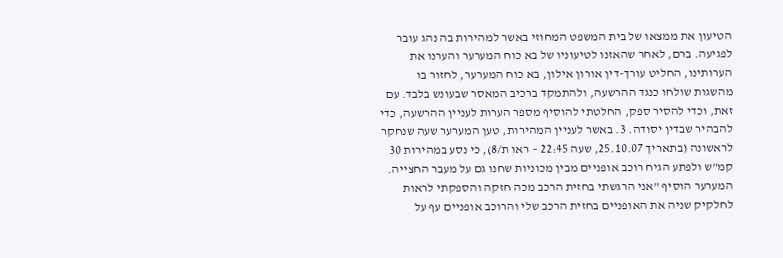הטיעון את ממצאו של בית המשפט המחוזי באשר למהירות בה נהג עובר לפגיעה. ברם, לאחר שהאזנו לטיעוניו של בא כוח המערער והערנו את הערותינו, החליט עורך-דין אורון אילון, בא כוח המערער, לחזור בו מהשגות שולחו כנגד ההרשעה, ולהתמקד ברכיב המאסר שבעונש בלבד. עם זאת, וכדי להסיר ספק, החלטתי להוסיף מספר הערות לעניין ההרשעה, כדי להבהיר שבדין יסודה. 3. באשר לעניין המהירות, טען המערער שעה שנחקר לראשונה (בתאריך 25.10.07, שעה 22:45 – ראו ת/8), כי נסע במהירות 30 קמ"ש ולפתע הגיח רוכב אופניים מבין מכוניות שחנו גם על מעבר החצייה. המערער הוסיף "אני הרגשתי בחזית הרכב מכה חזקה והספקתי לראות לחלקיק שניה את האופניים בחזית הרכב שלי והרוכב אופניים עף על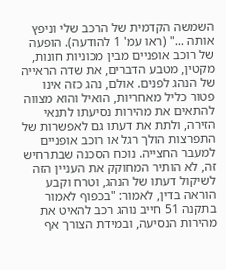השמשה הקדמית של הרכב שלי וניפץ אותה ..." (ראו עמ' 1 להודעה). הופעה של רוכב אופניים מבין מכוניות חונות, מקטין, מטבע הדברים, את שדה הראייה של הנהג לפנים. אולם, נהג כזה אינו פטור כליל מאחריות, הואיל והוא מצווה להתאים את מהירות נסיעתו לתנאי הזירה, ולתת את דעתו גם לאפשרות של התפרצות הולך רגל או רוכב אופניים למעבר החצייה. נוכח הסכנה שבתרחיש זה, לא הותיר המחוקק את העניין הזה לשיקול דעתו של הנהג, וטרח וקבע הוראה בדין, לאמור: "בכפוף לאמור בתקנה 51 חייב נוהג רכב להאיט את מהירות הנסיעה, ובמידת הצורך אף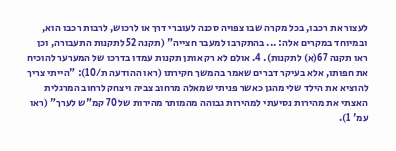לעצור את רכבו, בכל מקרה שבו צפויה סכנה לעוברי דרך או לרכוש, לרבות רכבו הוא, ובמיוחד במקרים אלה: ... בהתקרבו למעבר חצייה" (תקנה 52 לתקנות התעבורה, וכן ראו תקנה 67(א) לתקנות). 4. אולם לא רק אותן תקנות עמדו בדרכו של המערער להוכיח את חפותו, אלא בעיקר דברים שאמר בהמשך חקירתו (ראו ההודעה ת/10): "הייתי צריך להוציא את הילד שלי מהגן כאשר פניתי שמאלה מרחוב צביה ויצחק לרחוב המרגלית האצתי את מהירות נסיעתי למהירות גבוהה מהמותר מהירות של 70 קמ"ש לערך" (ראו עמ' 1).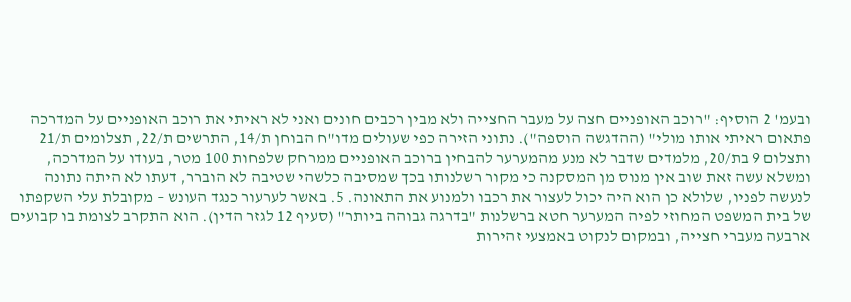ובעמ' 2 הוסיף: "רוכב האופניים חצה על מעבר החצייה ולא מבין רכבים חונים ואני לא ראיתי את רוכב האופניים על המדרכה פתאום ראיתי אותו מולי" (ההדגשה הוספה"). נתוני הזירה כפי שעולים מדו"ח הבוחן ת/14, התרשים ת/22, תצלומים ת/21 ותצלום 9 בת/20, מלמדים שדבר לא מנע מהמערער להבחין ברוכב האופניים ממרחק שלפחות 100 מטר, בעודו על המדרכה, ומשלא עשה זאת שוב אין מנוס מן המסקנה כי מקור רשלנותו בכך שמסיבה כלשהי שטיבה לא הוברר, דעתו לא היתה נתונה לנעשה לפניו, שלולא כן הוא היה יכול לעצור את רכבו ולמנוע את התאונה. 5. באשר לערעור כנגד העונש – מקובלת עלי השקפתו של בית המשפט המחוזי לפיה המערער חטא ברשלנות "בדרגה גבוהה ביותר" (סעיף 12 לגזר הדין). הוא התקרב לצומת בו קבועים ארבעה מעברי חצייה, ובמקום לנקוט באמצעי זהירות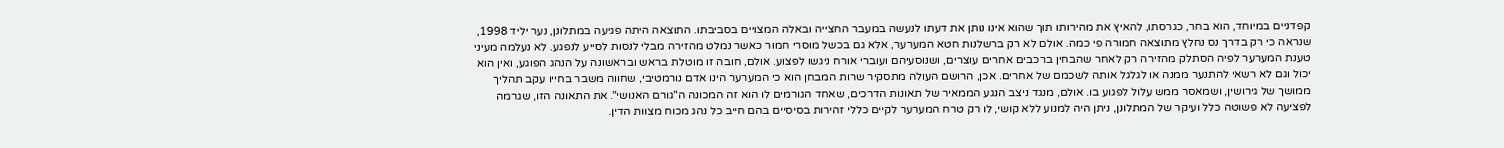קפדניים במיוחד, הוא בחר, כגרסתו, להאיץ את מהירותו תוך שהוא אינו נותן את דעתו לנעשה במעבר החצייה ובאלה המצויים בסביבתו. התוצאה היתה פגיעה במתלונן, נער יליד 1998, שנראה כי רק בדרך נס נחלץ מתוצאה חמורה פי כמה. אולם לא רק ברשלנות חטא המערער, אלא גם בכשל מוסרי חמור כאשר נמלט מהזירה מבלי לנסות לסייע לנפגע. לא נעלמה מעיני טענת המערער לפיה הסתלק מהזירה רק לאחר שהבחין ברכבים אחרים עוצרים, ושנוסעיהם ועוברי אורח ניגשו לפצוע. אולם, חובה זו מוטלת בראש ובראשונה על הנהג הפוגע, ואין הוא יכול וגם לא רשאי להתנער ממנה או לגלגל אותה לשכמם של אחרים. אכן, הרושם העולה מתסקיר שרות המבחן הוא כי המערער הינו אדם נורמטיבי, שחווה משבר בחייו עקב תהליך ממושך של גירושין, ושמאסר ממש עלול לפגוע בו. אולם, מנגד ניצב הנגע הממאיר של תאונות הדרכים, שאחד הגורמים לו הוא זה המכונה ה"גורם האנושי". את התאונה הזו, שגרמה לפציעה לא פשוטה כלל ועיקר של המתלונן, ניתן היה למנוע ללא קושי, לו רק טרח המערער לקיים כללי זהירות בסיסיים בהם חייב כל נהג מכוח מצוות הדין.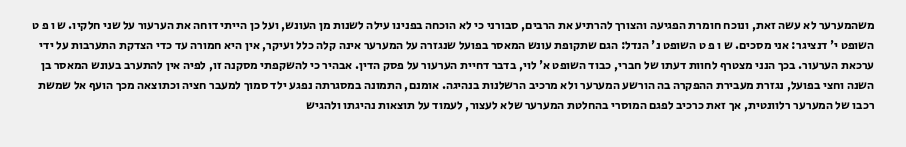משהמערער לא עשה זאת, ונוכח חומרת הפגיעה והצורך להרתיע את הרבים, סבורני כי לא הוכחה בפנינו עילה לשנות מן העונש, ועל כן הייתי דוחה את הערעור על שני חלקיו. ש ו פ ט השופט י' דנציגר: אני מסכים. ש ו פ ט השופט נ' הנדל: הגם שתקופת עונש המאסר בפועל שנגזרה על המערער אינה קלה כלל ועיקר, אין היא חמורה עד כדי הצדקת התערבות על ידי ערכאת הערעור. בכך הנני מצטרף לחוות דעתו של חברי, כבוד השופט א' לוי, בדבר דחיית הערעור על פסק הדין. אבהיר כי להשקפתי מסקנה זו, לפיה אין להתערב בעונש המאסר בן השנה וחצי בפועל, נגזרת מעבירת ההפקרה בה הורשע המערער ולא מרכיב הרשלנות בנהיגה. אומנם, התמונה במסגרתה נפגע ילד סמוך למעבר חציה וכתוצאה מכך הועף אל שמשת רכבו של המערער רלוונטית, אך זאת כרכיב לפגם המוסרי בהחלטת המערער שלא לעצור, לעמוד על תוצאות נהיגתו ולהגיש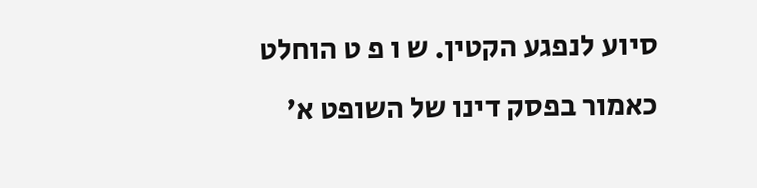סיוע לנפגע הקטין. ש ו פ ט הוחלט כאמור בפסק דינו של השופט א'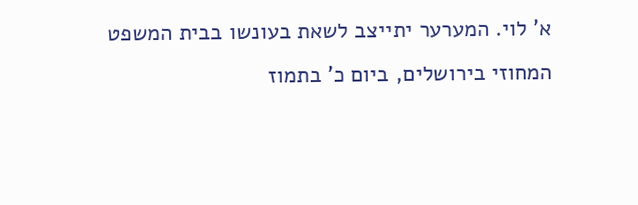א' לוי. המערער יתייצב לשאת בעונשו בבית המשפט המחוזי בירושלים, ביום כ' בתמוז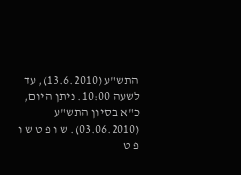התש"ע (13.6.2010), עד לשעה 10:00. ניתן היום, כ"א בסיון התש"ע (03.06.2010). ש ו פ ט ש ו פ ט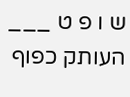ש ו פ ט ___ העותק כפוף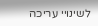לשינויי עריכה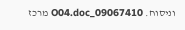וניסוח. 09067410_O04.doc מרכז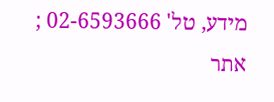מידע, טל' 02-6593666 ; אתר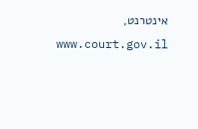אינטרנט, www.court.gov.il